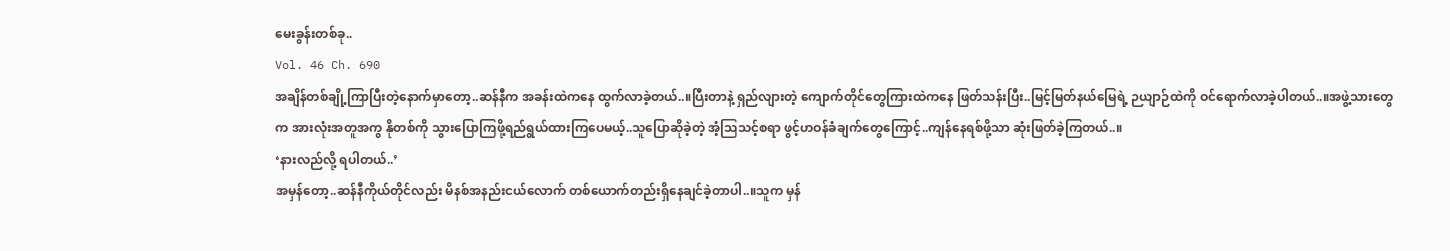မေးခွန်းတစ်ခု..
Vol. 46 Ch. 690
အချိန်တစ်ချို့ကြာပြီးတဲ့နောက်မှာတော့..ဆန်နီက အခန်းထဲကနေ ထွက်လာခဲ့တယ်..။ပြီးတာနဲ့ ရှည်လျားတဲ့ ကျောက်တိုင်တွေကြားထဲကနေ ဖြတ်သန်းပြီး..မြင့်မြတ်နယ်မြေရဲ့ ဉယျာဉ်ထဲကို ဝင်ရောက်လာခဲ့ပါတယ်..။အဖွဲ့သားတွေက အားလုံးအတူအကွ နိုတစ်ကို သွားပြောကြဖို့ရည်ရွယ်ထားကြပေမယ့်..သူပြောဆိုခဲ့တဲ့ အံ့ဩသင့်စရာ ဖွင့်ဟဝန်ခံချက်တွေကြောင့်..ကျန်နေရစ်ဖို့သာ ဆုံးဖြတ်ခဲ့ကြတယ်..။
‘နားလည်လို့ ရပါတယ်..’
အမှန်တော့..ဆန်နီကိုယ်တိုင်လည်း မိနစ်အနည်းငယ်လောက် တစ်ယောက်တည်းရှိနေချင်ခဲ့တာပါ..။သူက မှန်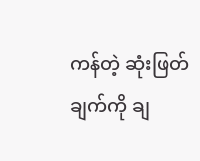ကန်တဲ့ ဆုံးဖြတ်ချက်ကို ချ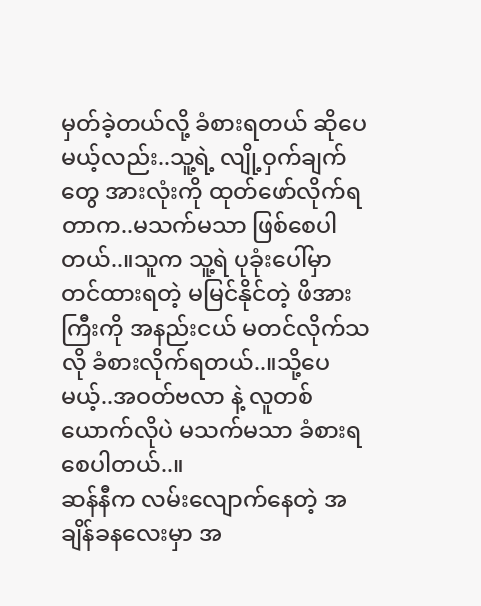မှတ်ခဲ့တယ်လို့ ခံစားရတယ် ဆိုပေမယ့်လည်း..သူ့ရဲ့ လျို့ဝှက်ချက်တွေ အားလုံးကို ထုတ်ဖော်လိုက်ရတာက..မသက်မသာ ဖြစ်စေပါတယ်..။သူက သူ့ရဲ ပုခုံးပေါ်မှာ တင်ထားရတဲ့ မမြင်နိုင်တဲ့ ဖိအားကြီးကို အနည်းငယ် မတင်လိုက်သလို ခံစားလိုက်ရတယ်..။သို့ပေမယ့်..အဝတ်ဗလာ နဲ့ လူတစ်ယောက်လိုပဲ မသက်မသာ ခံစားရစေပါတယ်..။
ဆန်နီက လမ်းလျောက်နေတဲ့ အချိန်ခနလေးမှာ အ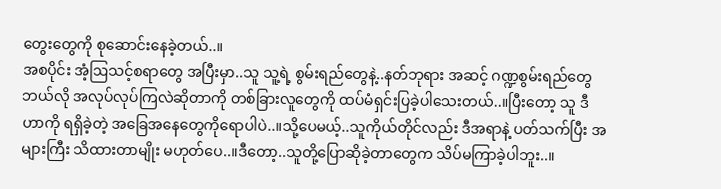တွေးတွေကို စုဆောင်းနေခဲ့တယ်..။
အစပိုင်း အံ့ဩသင့်စရာတွေ အပြီးမှာ..သူ သူ့ရဲ့ စွမ်းရည်တွေနဲ့..နတ်ဘုရား အဆင့် ဂဏ္ဍစွမ်းရည်တွေ ဘယ်လို အလုပ်လုပ်ကြလဲဆိုတာကို တစ်ခြားလူတွေကို ထပ်မံရှင်းပြခဲ့ပါသေးတယ်..။ပြီးတော့ သူ ဒီဟာကို ရရှိခဲ့တဲ့ အခြေအနေတွေကိုရောပါပဲ..။သို့ပေမယ့်..သူကိုယ်တိုင်လည်း ဒီအရာနဲ့ ပတ်သက်ပြီး အများကြီး သိထားတာမျိုး မဟုတ်ပေ..။ဒီတော့..သူတို့ပြောဆိုခဲ့တာတွေက သိပ်မကြာခဲ့ပါဘူး..။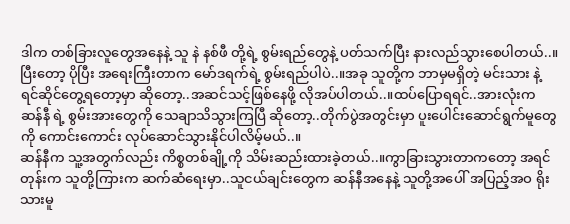ဒါက တစ်ခြားလူတွေအနေနဲ့ သူ နဲ နစ်ဖီ တို့ရဲ့ စွမ်းရည်တွေနဲ့ ပတ်သက်ပြီး နားလည်သွားစေပါတယ်..။ပြီးတော့ ပိုပြီး အရေးကြီးတာက မော်ဒရက်ရဲ့ စွမ်းရည်ပါပဲ..။အခု သူတို့က ဘာမှမရှိတဲ့ မင်းသား နဲ့ ရင်ဆိုင်တွေ့ရတော့မှာ ဆိုတော့..အဆင်သင့်ဖြစ်နေဖို့ လိုအပ်ပါတယ်..။ထပ်ပြောရရင်..အားလုံးက ဆန်နီ ရဲ့ စွမ်းအားတွေကို သေချာသိသွားကြပြီ ဆိုတော့..တိုက်ပွဲအတွင်းမှာ ပူးပေါင်းဆောင်ရွက်မူတွေကို ကောင်းကောင်း လုပ်ဆောင်သွားနိုင်ပါလိမ့်မယ်..။
ဆန်နီက သူ့အတွက်လည်း ကိစ္စတစ်ချို့ကို သိမ်းဆည်းထားခဲ့တယ်..။ကွာခြားသွားတာကတော့ အရင်တုန်းက သူတို့ကြားက ဆက်ဆံရေးမှာ..သူငယ်ချင်းတွေက ဆန်နီအနေနဲ့ သူတို့အပေါ် အပြည့်အဝ ရိုးသားမူ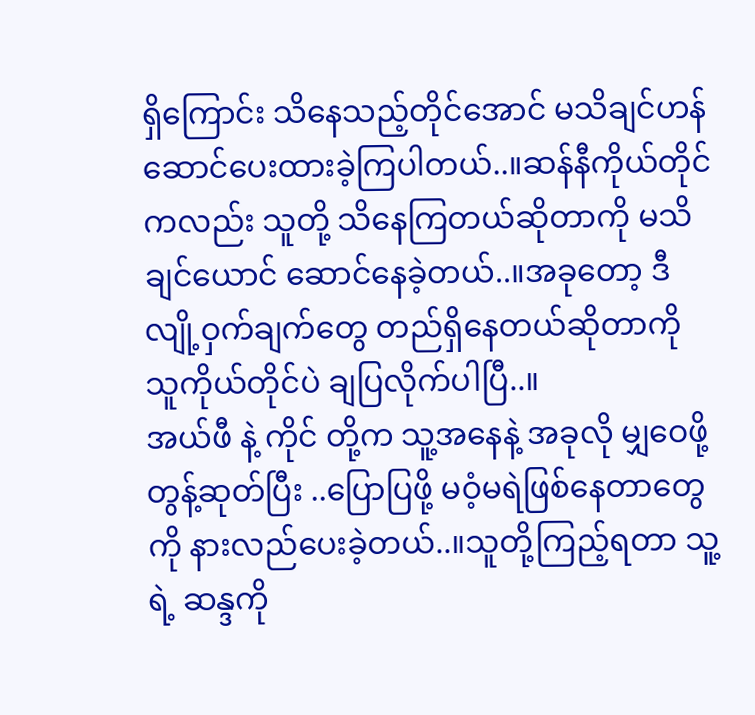ရှိကြောင်း သိနေသည့်တိုင်အောင် မသိချင်ဟန်ဆောင်ပေးထားခဲ့ကြပါတယ်..။ဆန်နီကိုယ်တိုင်ကလည်း သူတို့ သိနေကြတယ်ဆိုတာကို မသိချင်ယောင် ဆောင်နေခဲ့တယ်..။အခုတော့ ဒီလျို့ဝှက်ချက်တွေ တည်ရှိနေတယ်ဆိုတာကို သူကိုယ်တိုင်ပဲ ချပြလိုက်ပါပြီ..။
အယ်ဖီ နဲ့ ကိုင် တို့က သူ့အနေနဲ့ အခုလို မျှဝေဖို့ တွန့်ဆုတ်ပြီး ..ပြောပြဖို့ မဝံ့မရဲဖြစ်နေတာတွေကို နားလည်ပေးခဲ့တယ်..။သူတို့ကြည့်ရတာ သူ့ရဲ့ ဆန္ဒကို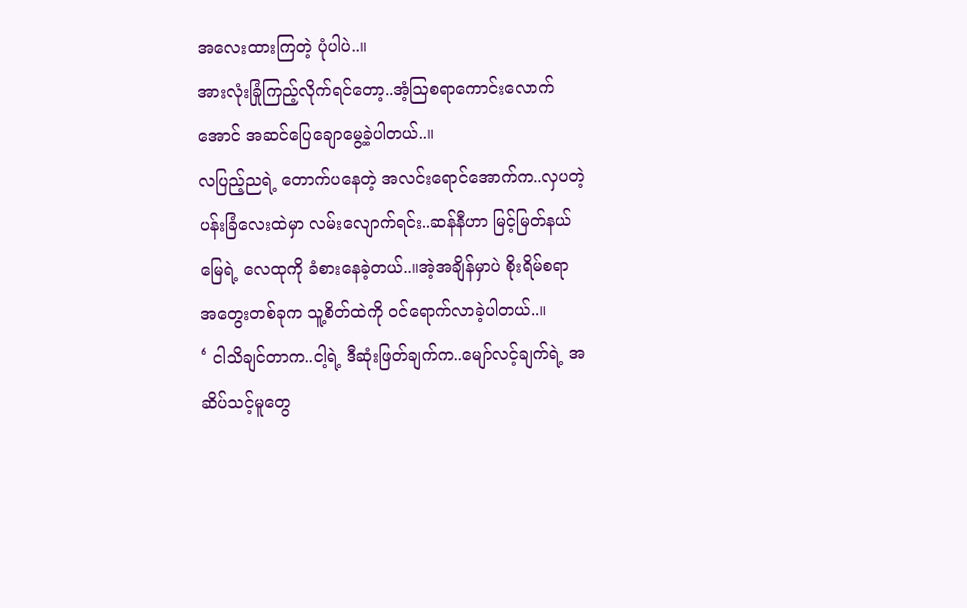အလေးထားကြတဲ့ ပုံပါပဲ..။
အားလုံးခြုံကြည့်လိုက်ရင်တော့..အံ့ဩစရာကောင်းလောက်အောင် အဆင်ပြေချောမွေ့ခဲ့ပါတယ်..။
လပြည့်ညရဲ့ တောက်ပနေတဲ့ အလင်းရောင်အောက်က..လှပတဲ့ပန်းခြံလေးထဲမှာ လမ်းလျောက်ရင်း..ဆန်နီဟာ မြင့်မြတ်နယ်မြေရဲ့ လေထုကို ခံစားနေခဲ့တယ်..။အဲ့အချိန်မှာပဲ စိုးရိမ်စရာ အတွေးတစ်ခုက သူ့စိတ်ထဲကို ဝင်ရောက်လာခဲ့ပါတယ်..။
‘ ငါသိချင်တာက..ငါ့ရဲ့ ဒီဆုံးဖြတ်ချက်က..မျော်လင့်ချက်ရဲ့ အဆိပ်သင့်မူတွေ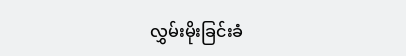လွှမ်းမိုးခြင်းခံ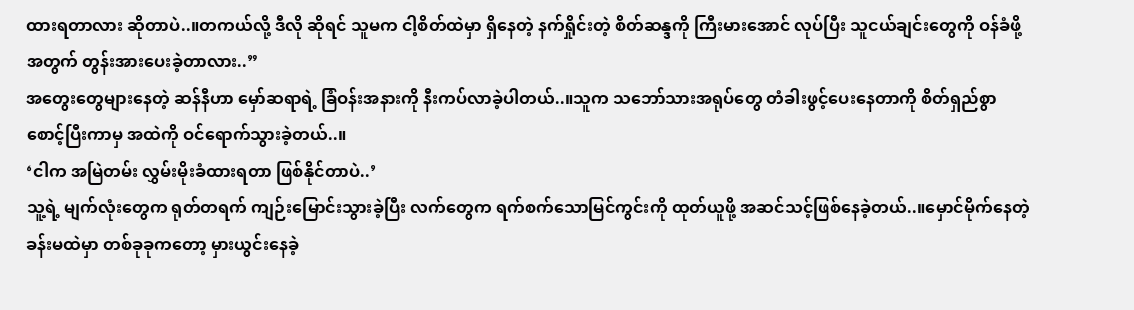ထားရတာလား ဆိုတာပဲ..။တကယ်လို့ ဒီလို ဆိုရင် သူမက ငါ့စိတ်ထဲမှာ ရှိနေတဲ့ နက်ရှိုင်းတဲ့ စိတ်ဆန္ဒကို ကြီးမားအောင် လုပ်ပြီး သူငယ်ချင်းတွေကို ဝန်ခံဖို့အတွက် တွန်းအားပေးခဲ့တာလား..”
အတွေးတွေများနေတဲ့ ဆန်နီဟာ မှော်ဆရာရဲ့ ခြံဝန်းအနားကို နီးကပ်လာခဲ့ပါတယ်..။သူက သဘော်သားအရုပ်တွေ တံခါးဖွင့်ပေးနေတာကို စိတ်ရှည်စွာ စောင့်ပြီးကာမှ အထဲကို ဝင်ရောက်သွားခဲ့တယ်..။
‘ငါက အမြဲတမ်း လွှမ်းမိုးခံထားရတာ ဖြစ်နိုင်တာပဲ..’
သူ့ရဲ့ မျက်လုံးတွေက ရုတ်တရက် ကျဉ်းမြောင်းသွားခဲ့ပြီး လက်တွေက ရက်စက်သောမြင်ကွင်းကို ထုတ်ယူဖို့ အဆင်သင့်ဖြစ်နေခဲ့တယ်..။မှောင်မိုက်နေတဲ့ ခန်းမထဲမှာ တစ်ခုခုကတော့ မှားယွင်းနေခဲ့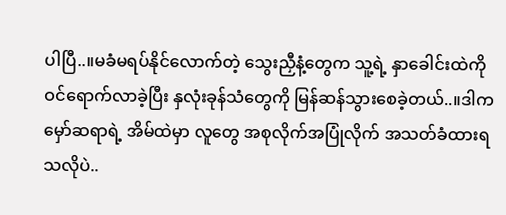ပါပြီ..။မခံမရပ်နိုင်လောက်တဲ့ သွေးညှီနံ့တွေက သူ့ရဲ့ နှာခေါင်းထဲကို ဝင်ရောက်လာခဲ့ပြီး နှလုံးခုန်သံတွေကို မြန်ဆန်သွားစေခဲ့တယ်..။ဒါက မှော်ဆရာရဲ့ အိမ်ထဲမှာ လူတွေ အစုလိုက်အပြုံလိုက် အသတ်ခံထားရသလိုပဲ..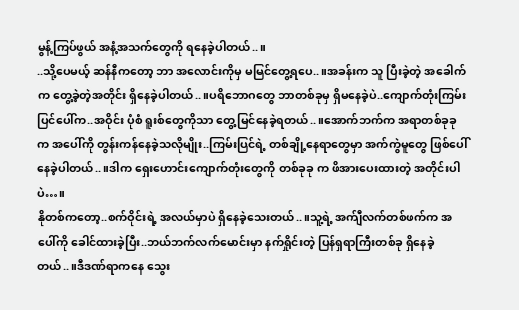မွန့်ကြပ်ဖွယ် အနံ့အသက်တွေကို ရနေခဲ့ပါတယ်..။
..သို့ပေမယ့် ဆန်နီကတော့ ဘာ အလောင်းကိုမှ မမြင်တွေ့ရပေ..။အခန်းက သူ ပြီးခဲ့တဲ့ အခေါက်က တွေ့ခဲ့တဲ့အတိုင်း ရှိနေခဲ့ပါတယ်..။ပရိဘောဂတွေ ဘာတစ်ခုမှ ရှိမနေခဲ့ပဲ..ကျောက်တုံးကြမ်းပြင်ပေါ်က..အဝိုင်း ပုံစံ ရူးစ်တွေကိုသာ တွေ့မြင်နေခဲ့ရတယ်..။အောက်ဘက်က အရာတစ်ခုခုက အပေါ်ကို တွန်းကန်နေခဲ့သလိုမျိုး..ကြမ်းပြင်ရဲ့ တစ်ချို့နေရာတွေမှာ အက်ကွဲမူတွေ ဖြစ်ပေါ်နေခဲ့ပါတယ်..။ဒါက ရှေးဟောင်းကျောက်တုံးတွေကို တစ်ခုခု က ဖိအားပေးထားတဲ့ အတိုင်းပါပဲ…။
နိုတစ်ကတော့..စက်ဝိုင်းရဲ့ အလယ်မှာပဲ ရှိနေခဲ့သေးတယ်..။သူ့ရဲ့ အက်ျီလက်တစ်ဖက်က အပေါ်ကို ခေါင်ထားခဲ့ပြီး..ဘယ်ဘက်လက်မောင်းမှာ နက်ရှိုင်းတဲ့ ပြန်ရှရာကြီးတစ်ခု ရှိနေခဲ့တယ်..။ဒီဒဏ်ရာကနေ သွေး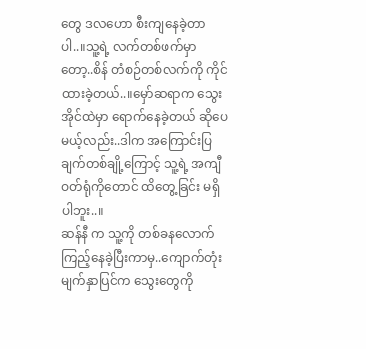တွေ ဒလဟော စီးကျနေခဲ့တာပါ..။သူ့ရဲ့ လက်တစ်ဖက်မှာတော့..စိန် တံစဉ်တစ်လက်ကို ကိုင်ထားခဲ့တယ်..။မှော်ဆရာက သွေးအိုင်ထဲမှာ ရောက်နေခဲ့တယ် ဆိုပေမယ့်လည်း..ဒါက အကြောင်းပြချက်တစ်ချို့ကြောင့် သူ့ရဲ့ အကျီဝတ်ရုံကိုတောင် ထိတွေ့ခြင်း မရှိပါဘူး..။
ဆန်နီ က သူ့ကို တစ်ခနလောက် ကြည့်နေခဲ့ပြီးကာမှ..ကျောက်တုံးမျက်နှာပြင်က သွေးတွေကို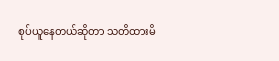စုပ်ယူနေတယ်ဆိုတာ သတိထားမိ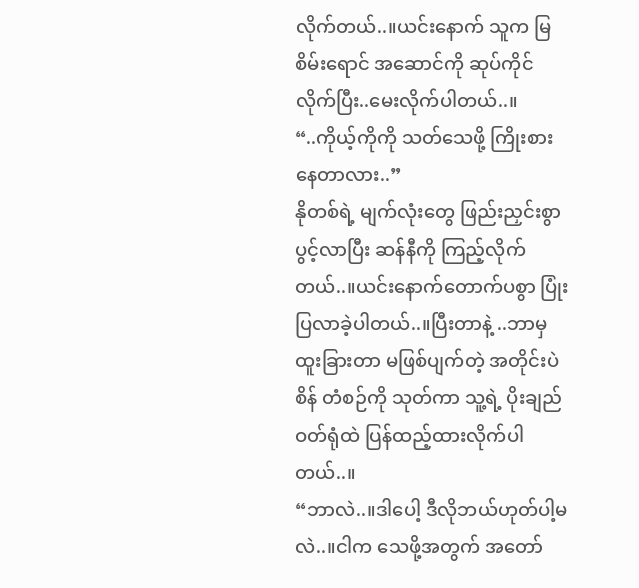လိုက်တယ်..။ယင်းနောက် သူက မြစိမ်းရောင် အဆောင်ကို ဆုပ်ကိုင်လိုက်ပြီး..မေးလိုက်ပါတယ်..။
“..ကိုယ့်ကိုကို သတ်သေဖို့ ကြိုးစားနေတာလား..”
နိုတစ်ရဲ့ မျက်လုံးတွေ ဖြည်းညှင်းစွာပွင့်လာပြီး ဆန်နီကို ကြည့်လိုက်တယ်..။ယင်းနောက်တောက်ပစွာ ပြုံးပြလာခဲ့ပါတယ်..။ပြီးတာနဲ့ ..ဘာမှထူးခြားတာ မဖြစ်ပျက်တဲ့ အတိုင်းပဲ စိန် တံစဉ်ကို သုတ်ကာ သူ့ရဲ့ ပိုးချည်ဝတ်ရုံထဲ ပြန်ထည့်ထားလိုက်ပါတယ်..။
“ဘာလဲ..။ဒါပေါ့ ဒီလိုဘယ်ဟုတ်ပါ့မလဲ..။ငါက သေဖို့အတွက် အတော်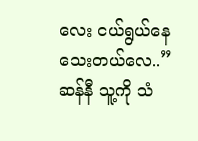လေး ငယ်ရွယ်နေသေးတယ်လေ..”
ဆန်နီ သူ့ကို သံ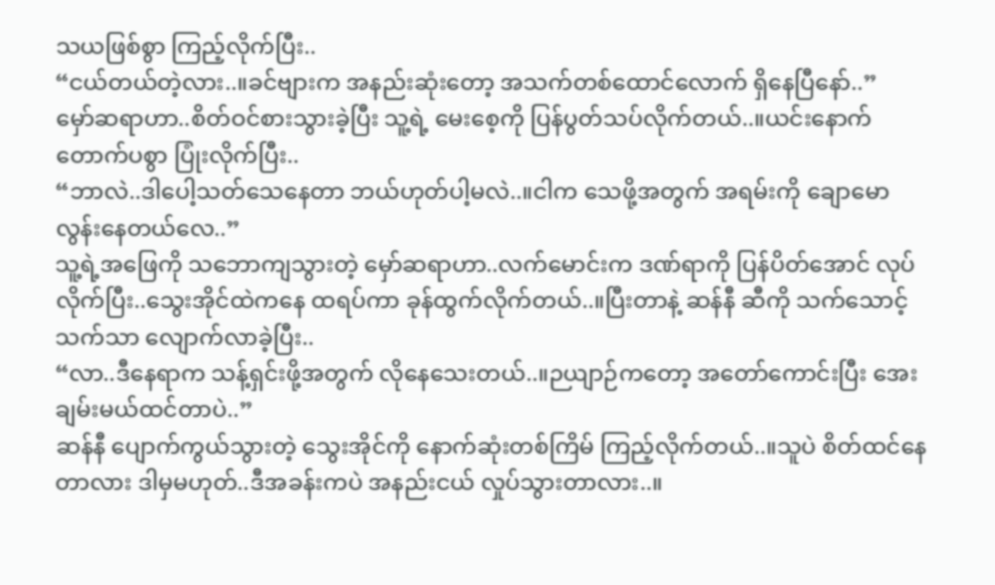သယဖြစ်စွာ ကြည့်လိုက်ပြီး..
“ငယ်တယ်တဲ့လား..။ခင်ဗျားက အနည်းဆုံးတော့ အသက်တစ်ထောင်လောက် ရှိနေပြီနော်..”
မှော်ဆရာဟာ..စိတ်ဝင်စားသွားခဲ့ပြီး သူ့ရဲ့ မေးစေ့ကို ပြန်ပွတ်သပ်လိုက်တယ်..။ယင်းနောက် တောက်ပစွာ ပြုံးလိုက်ပြီး..
“ဘာလဲ..ဒါပေါ့သတ်သေနေတာ ဘယ်ဟုတ်ပါ့မလဲ..။ငါက သေဖို့အတွက် အရမ်းကို ချောမောလွန်းနေတယ်လေ..”
သူ့ရဲ့အဖြေကို သဘောကျသွားတဲ့ မှော်ဆရာဟာ..လက်မောင်းက ဒဏ်ရာကို ပြန်ပိတ်အောင် လုပ်လိုက်ပြီး..သွေးအိုင်ထဲကနေ ထရပ်ကာ ခုန်ထွက်လိုက်တယ်..။ပြီးတာနဲ့ ဆန်နီ ဆီကို သက်သောင့်သက်သာ လျောက်လာခဲ့ပြီး..
“လာ..ဒီနေရာက သန့်ရှင်းဖို့အတွက် လိုနေသေးတယ်..။ဉယျာဉ်ကတော့ အတော်ကောင်းပြီး အေးချမ်းမယ်ထင်တာပဲ..”
ဆန်နီ ပျောက်ကွယ်သွားတဲ့ သွေးအိုင်ကို နောက်ဆုံးတစ်ကြိမ် ကြည့်လိုက်တယ်..။သူပဲ စိတ်ထင်နေတာလား ဒါမှမဟုတ်..ဒီအခန်းကပဲ အနည်းငယ် လှုပ်သွားတာလား..။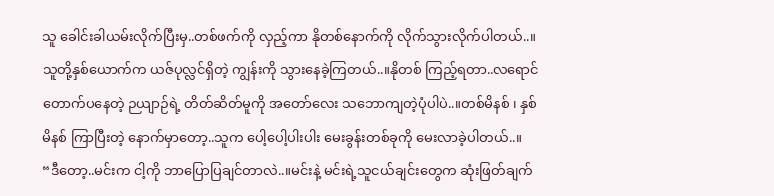သူ ခေါင်းခါယမ်းလိုက်ပြီးမှ..တစ်ဖက်ကို လှည့်ကာ နိုတစ်နောက်ကို လိုက်သွားလိုက်ပါတယ်..။
သူတို့နှစ်ယောက်က ယဇ်ပုလ္လင်ရှိတဲ့ ကျွန်းကို သွားနေခဲ့ကြတယ်..။နိုတစ် ကြည့်ရတာ..လရောင်တောက်ပနေတဲ့ ဉယျာဉ်ရဲ့ တိတ်ဆိတ်မူကို အတော်လေး သဘောကျတဲ့ပုံပါပဲ..။တစ်မိနစ် ၊ နှစ်မိနစ် ကြာပြီးတဲ့ နောက်မှာတော့..သူက ပေါ့ပေါ့ပါးပါး မေးခွန်းတစ်ခုကို မေးလာခဲ့ပါတယ်..။
“ဒီတော့..မင်းက ငါ့ကို ဘာပြောပြချင်တာလဲ..။မင်းနဲ့ မင်းရဲ့သူငယ်ချင်းတွေက ဆုံးဖြတ်ချက်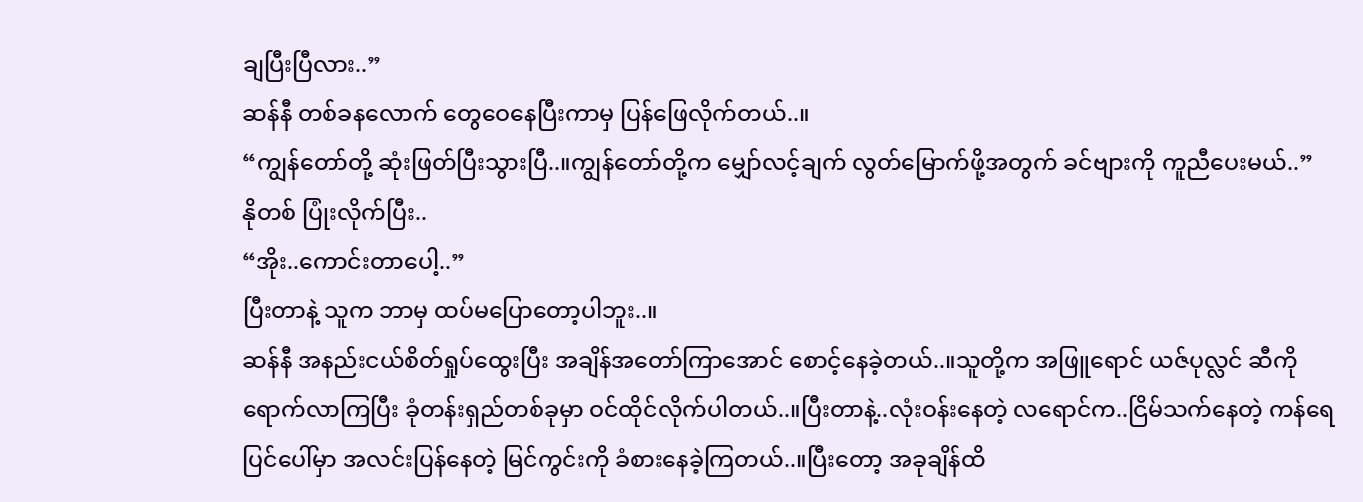ချပြီးပြီလား..”
ဆန်နီ တစ်ခနလောက် တွေဝေနေပြီးကာမှ ပြန်ဖြေလိုက်တယ်..။
“ကျွန်တော်တို့ ဆုံးဖြတ်ပြီးသွားပြီ..။ကျွန်တော်တို့က မျှော်လင့်ချက် လွတ်မြောက်ဖို့အတွက် ခင်ဗျားကို ကူညီပေးမယ်..”
နိုတစ် ပြုံးလိုက်ပြီး..
“အိုး..ကောင်းတာပေါ့..”
ပြီးတာနဲ့ သူက ဘာမှ ထပ်မပြောတော့ပါဘူး..။
ဆန်နီ အနည်းငယ်စိတ်ရှုပ်ထွေးပြီး အချိန်အတော်ကြာအောင် စောင့်နေခဲ့တယ်..။သူတို့က အဖြူရောင် ယဇ်ပုလ္လင် ဆီကို ရောက်လာကြပြီး ခုံတန်းရှည်တစ်ခုမှာ ဝင်ထိုင်လိုက်ပါတယ်..။ပြီးတာနဲ့..လုံးဝန်းနေတဲ့ လရောင်က..ငြိမ်သက်နေတဲ့ ကန်ရေပြင်ပေါ်မှာ အလင်းပြန်နေတဲ့ မြင်ကွင်းကို ခံစားနေခဲ့ကြတယ်..။ပြီးတော့ အခုချိန်ထိ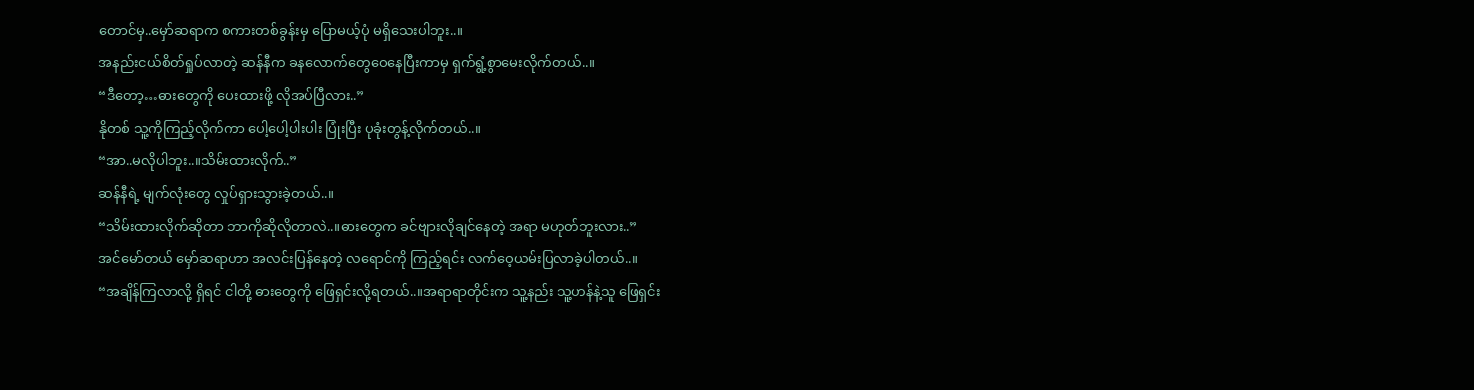တောင်မှ..မှော်ဆရာက စကားတစ်ခွန်းမှ ပြောမယ့်ပုံ မရှိသေးပါဘူး..။
အနည်းငယ်စိတ်ရှုပ်လာတဲ့ ဆန်နီက ခနလောက်တွေဝေနေပြီးကာမှ ရှက်ရွံ့စွာမေးလိုက်တယ်..။
“ဒီတော့…ဓားတွေကို ပေးထားဖို့ လိုအပ်ပြီလား..”
နိုတစ် သူ့ကိုကြည့်လိုက်ကာ ပေါ့ပေါ့ပါးပါး ပြုံးပြီး ပုခုံးတွန့်လိုက်တယ်..။
“အာ..မလိုပါဘူး..။သိမ်းထားလိုက်..”
ဆန်နီရဲ့ မျက်လုံးတွေ လှုပ်ရှားသွားခဲ့တယ်..။
“သိမ်းထားလိုက်ဆိုတာ ဘာကိုဆိုလိုတာလဲ..။ဓားတွေက ခင်ဗျားလိုချင်နေတဲ့ အရာ မဟုတ်ဘူးလား..”
အင်မော်တယ် မှော်ဆရာဟာ အလင်းပြန်နေတဲ့ လရောင်ကို ကြည့်ရင်း လက်ဝေ့ယမ်းပြလာခဲ့ပါတယ်..။
“အချိန်ကြလာလို့ ရှိရင် ငါတို့ ဓားတွေကို ဖြေရှင်းလို့ရတယ်..။အရာရာတိုင်းက သူ့နည်း သူ့ဟန်နဲ့သူ ဖြေရှင်း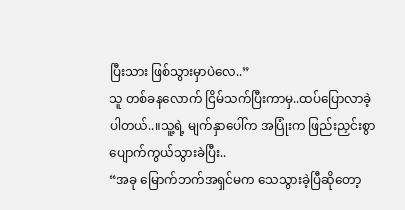ပြီးသား ဖြစ်သွားမှာပဲလေ..”
သူ တစ်ခနလောက် ငြိမ်သက်ပြီးကာမှ..ထပ်ပြောလာခဲ့ပါတယ်..။သူ့ရဲ့ မျက်နှာပေါ်က အပြုံးက ဖြည်းညှင်းစွာ ပျောက်ကွယ်သွားခဲပြီး..
“အခု မြောက်ဘက်အရှင်မက သေသွားခဲ့ပြီဆိုတော့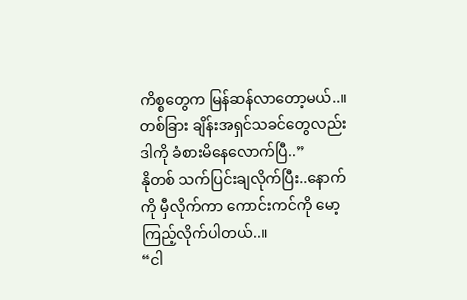ကိစ္စတွေက မြန်ဆန်လာတော့မယ်..။တစ်ခြား ချိန်းအရှင်သခင်တွေလည်း ဒါကို ခံစားမိနေလောက်ပြီ..”
နိုတစ် သက်ပြင်းချလိုက်ပြီး..နောက်ကို မှီလိုက်ကာ ကောင်းကင်ကို မော့ကြည့်လိုက်ပါတယ်..။
“ငါ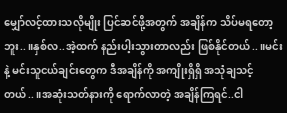မျှော်လင့်ထားသလိုမျိုး ပြင်ဆင်ဖို့အတွက် အချိန်က သိပ်မရတော့ဘူး..။နှစ်လ..အဲ့ထက် နည်းပါ့းသွားတာလည်း ဖြစ်နိုင်တယ်..။မင်း နဲ့ မင်းသူငယ်ချင်းတွေက ဒီအချိန်ကို အကျိုးရှိရှိ အသုံချသင့်တယ်..။အဆုံးသတ်နားကို ရောက်လာတဲ့ အချိန်ကြရင်..ငါ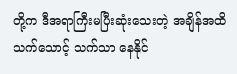တို့က ဒီအရာကြီးမပြီးဆုံးသေးတဲ့ အချိန်အထိသက်သောင့် သက်သာ နေနိုင်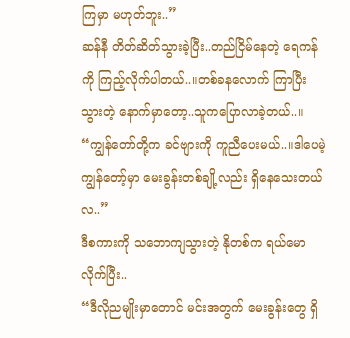ကြမှာ မဟုတ်ဘူး..”
ဆန်နီ တိတ်ဆိတ်သွားခဲ့ပြီး..တည်ငြိမ်နေတဲ့ ရေကန်ကို ကြည့်လိုက်ပါတယ်..။တစ်ခနလောက် ကြာပြီးသွားတဲ့ နောက်မှာတော့..သူကပြောလာခဲ့တယ်..။
“ကျွန်တော်တို့က ခင်ဗျားကို ကူညီပေးမယ်..။ဒါပေမဲ့ ကျွန်တော့်မှာ မေးခွန်းတစ်ချို့လည်း ရှိနေသေးတယ်လ..”
ဒီစကားကို သဘောကျသွားတဲ့ နိုတစ်က ရယ်မောလိုက်ပြီး..
“ဒီလိုညမျိုးမှာတောင် မင်းအတွက် မေးခွန်းတွေ ရှိ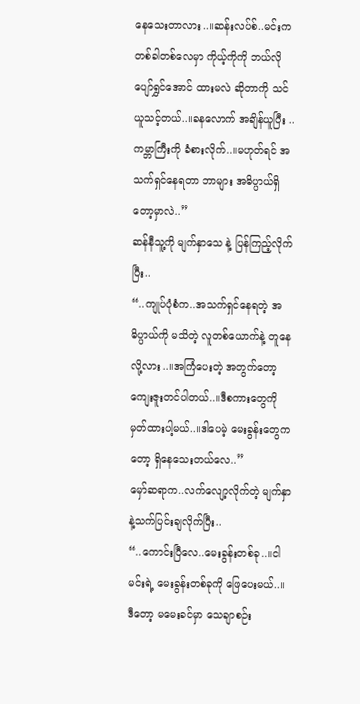နေသေးတာလား..။ဆန်းလပ်စ်..မင်းက တစ်ခါတစ်လေမှာ ကိုယ့်ကိုကို ဘယ်လိုပျော်ရွှင်အောင် ထားမလဲ ဆိုတာကို သင်ယူသင့်တယ်..။ခနလောက် အချိန်ယူပြီး ..ကမ္ဘာကြီးကို ခံစားလိုက်..။မဟုတ်ရင် အသက်ရှင်နေရတာ ဘာများ အဓိပ္ပာယ်ရှိတော့မှာလဲ..”
ဆန်နီသူ့ကို မျက်နှာသေ နဲ့ ပြန်ကြည့်လိုက်ပြီး..
“..ကျုပ်ပုံစံက..အသက်ရှင်နေရတဲ့ အဓိပ္ပာယ်ကို မသိတဲ့ လူတစ်ယောက်နဲ့ တူနေလို့လား..။အကြံပေးတဲ့ အတွက်တော့ ကျေးဇူးတင်ပါတယ်..။ဒီစကားတွေကို မှတ်ထားပါ့မယ်..။ဒါပေမဲ့ မေးခွန်းတွေကတော့ ရှိနေသေးတယ်လေ..”
မှော်ဆရာက..လက်လျော့လိုက်တဲ့ မျက်နှာနဲ့သက်ပြင်းချလိုက်ပြီး..
“..ကောင်းပြီလေ..မေးခွန်းတစ်ခု..။ငါ မင်းရဲ့ မေးခွန်းတစ်ခုကို ဖြေပေးမယ်..။ဒီတော့ မမေးခင်မှာ သေချာစဉ်း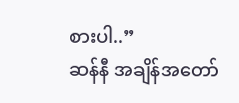စားပါ..”
ဆန်နီ အချိန်အတော်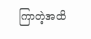ကြာတဲ့အထိ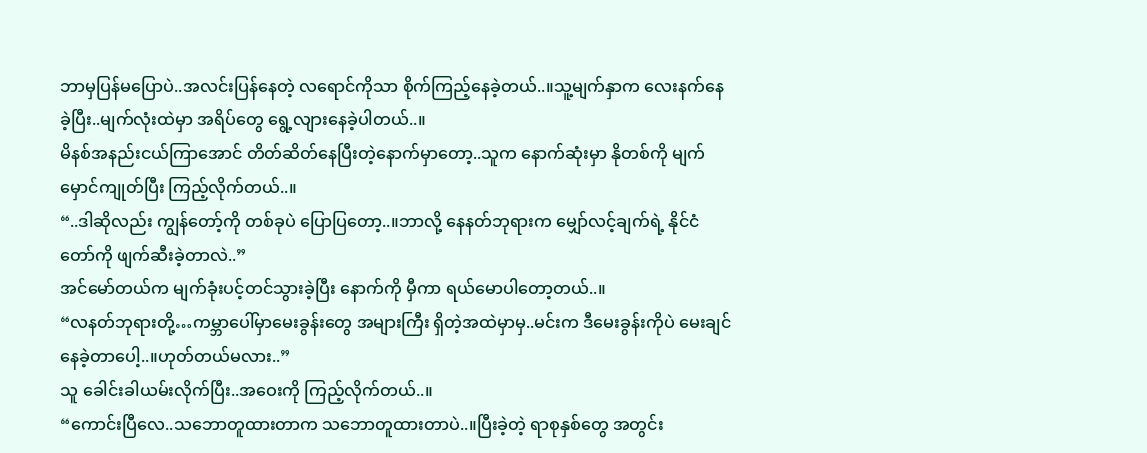ဘာမှပြန်မပြောပဲ..အလင်းပြန်နေတဲ့ လရောင်ကိုသာ စိုက်ကြည့်နေခဲ့တယ်..။သူ့မျက်နှာက လေးနက်နေခဲ့ပြီး..မျက်လုံးထဲမှာ အရိပ်တွေ ရွေ့လျားနေခဲ့ပါတယ်..။
မိနစ်အနည်းငယ်ကြာအောင် တိတ်ဆိတ်နေပြီးတဲ့နောက်မှာတော့..သူက နောက်ဆုံးမှာ နိုတစ်ကို မျက်မှောင်ကျုတ်ပြီး ကြည့်လိုက်တယ်..။
“..ဒါဆိုလည်း ကျွန်တော့်ကို တစ်ခုပဲ ပြောပြတော့..။ဘာလို့ နေနတ်ဘုရားက မျှော်လင့်ချက်ရဲ့ နိုင်ငံတော်ကို ဖျက်ဆီးခဲ့တာလဲ..”
အင်မော်တယ်က မျက်ခုံးပင့်တင်သွားခဲ့ပြီး နောက်ကို မှီကာ ရယ်မောပါတော့တယ်..။
“လနတ်ဘုရားတို့…ကမ္ဘာပေါ်မှာမေးခွန်းတွေ အများကြီး ရှိတဲ့အထဲမှာမှ..မင်းက ဒီမေးခွန်းကိုပဲ မေးချင်နေခဲ့တာပေါ့..။ဟုတ်တယ်မလား..”
သူ ခေါင်းခါယမ်းလိုက်ပြီး..အဝေးကို ကြည့်လိုက်တယ်..။
“ကောင်းပြီလေ..သဘောတူထားတာက သဘောတူထားတာပဲ..။ပြီးခဲ့တဲ့ ရာစုနှစ်တွေ အတွင်း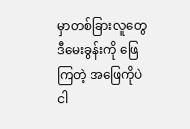မှာတစ်ခြားလူတွေ ဒီမေးခွန်းကို ဖြေကြတဲ့ အဖြေကိုပဲ ငါ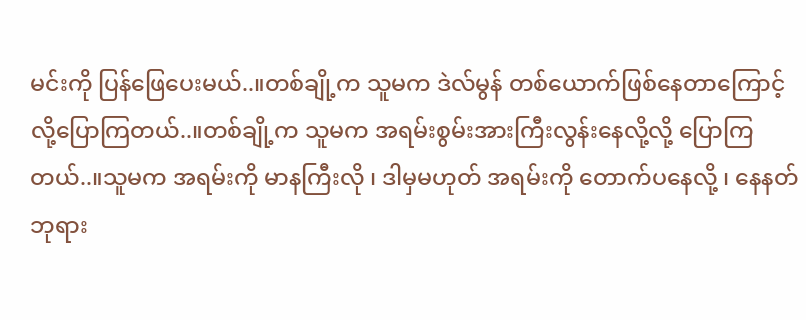မင်းကို ပြန်ဖြေပေးမယ်..။တစ်ချို့က သူမက ဒဲလ်မွန် တစ်ယောက်ဖြစ်နေတာကြောင့်လို့ပြောကြတယ်..။တစ်ချို့က သူမက အရမ်းစွမ်းအားကြီးလွန်းနေလို့လို့ ပြောကြတယ်..။သူမက အရမ်းကို မာနကြီးလို ၊ ဒါမှမဟုတ် အရမ်းကို တောက်ပနေလို့ ၊ နေနတ်ဘုရား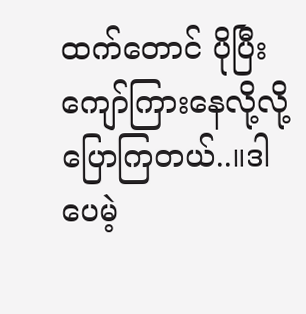ထက်တောင် ပိုပြီး ကျော်ကြားနေလို့လို့ ပြောကြတယ်..။ဒါပေမဲ့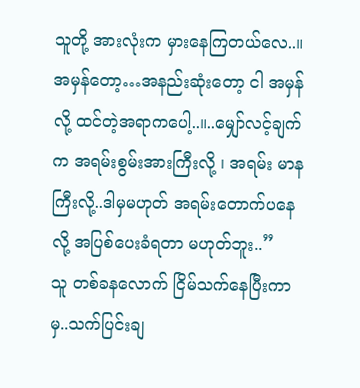သူတို့ အားလုံးက မှားနေကြတယ်လေ..။အမှန်တော့…အနည်းဆုံးတော့ ငါ အမှန်လို့ ထင်တဲ့အရာကပေါ့..။..မျှော်လင့်ချက်က အရမ်းစွမ်းအားကြီးလို့ ၊ အရမ်း မာနကြီးလို့..ဒါမှမဟုတ် အရမ်းတောက်ပနေလို့ အပြစ်ပေးခံရတာ မဟုတ်ဘူး..”
သူ တစ်ခနလောက် ငြိမ်သက်နေပြီးကာမှ..သက်ပြင်းချ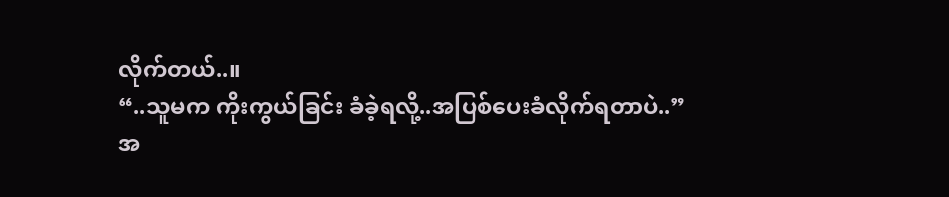လိုက်တယ်..။
“..သူမက ကိုးကွယ်ခြင်း ခံခဲ့ရလို့..အပြစ်ပေးခံလိုက်ရတာပဲ..”
အ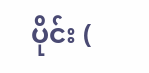ပိုင်း (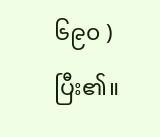၆၉၀ ) ပြီး၏။